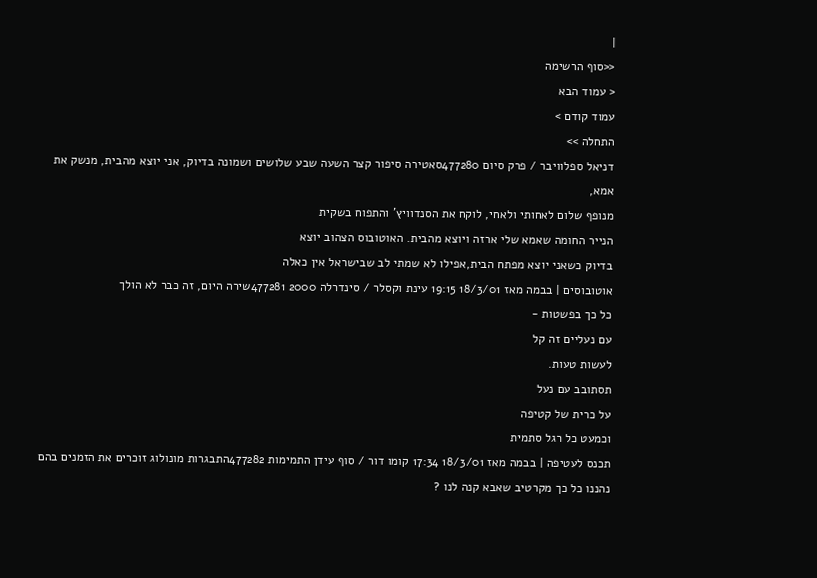|
<<סוף הרשימה
< עמוד הבא
עמוד קודם >
התחלה >>
דניאל ספלוויבר / פרק סיום 477280סאטירה סיפור קצר השעה שבע שלושים ושמונה בדיוק, אני יוצא מהבית, מנשק את אמא,
מנופף שלום לאחותי ולאחי, לוקח את הסנדוויץ' והתפוח בשקית
הנייר החומה שאמא שלי ארזה ויוצא מהבית. האוטובוס הצהוב יוצא
בדיוק כשאני יוצא מפתח הבית,אפילו לא שמתי לב שבישראל אין כאלה
אוטובוסים | בבמה מאז 18/3/01 19:15 עינת וקסלר / סינדרלה 2000 477281שירה היום, זה כבר לא הולך
כל כך בפשטות -
עם נעליים זה קל
לעשות טעות.
תסתובב עם נעל
על כרית של קטיפה
וכמעט כל רגל סתמית
תכנס לעטיפה | בבמה מאז 18/3/01 17:34 קומו דור / סוף עידן התמימות 477282התבגרות מונולוג זוכרים את הזמנים בהם נהננו כל כך מקרטיב שאבא קנה לנו ?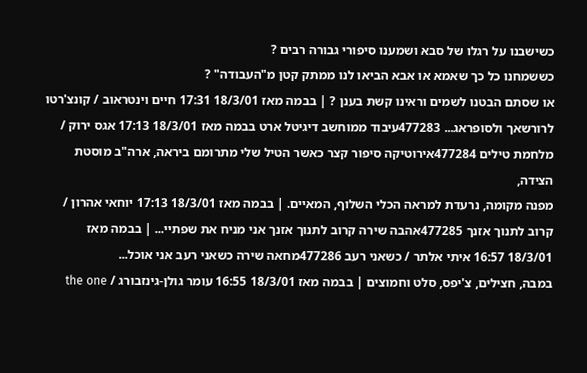כשישבנו על רגלו של סבא ושמענו סיפורי גבורה רבים ?
כששמחנו כל כך שאמא או אבא הביאו לנו ממתק קטן מ"העבודה" ?
או שסתם הבטנו לשמים וראינו קשת בענן ? | בבמה מאז 18/3/01 17:31 חיים וינטראוב / קונצ'רטו לרורשאך ולסופראג... 477283עיבוד ממוחשב דיגיטל ארט בבמה מאז 18/3/01 17:13 אגס ירוק / מלחמת טילים 477284אירוטיקה סיפור קצר כאשר הטיל שלי מתרומם ביראה, ארה"ב מוסטת הצידה,
מפנה מקומה, נרעדת למראה הכלי השלוף, המאיים. | בבמה מאז 18/3/01 17:13 יוחאי אהרון / קרוב לתנוך אזנך 477285אהבה שירה קרוב לתנוך אזנך אני מניח את שפתיי... | בבמה מאז 18/3/01 16:57 איתי אלתר / כשאני רעב 477286מחאה שירה כשאני רעב אני אוכל...
במבה, חצילים, צ'יפס, סלט וחמוצים | בבמה מאז 18/3/01 16:55 עומר גולן-גינזבורג / the one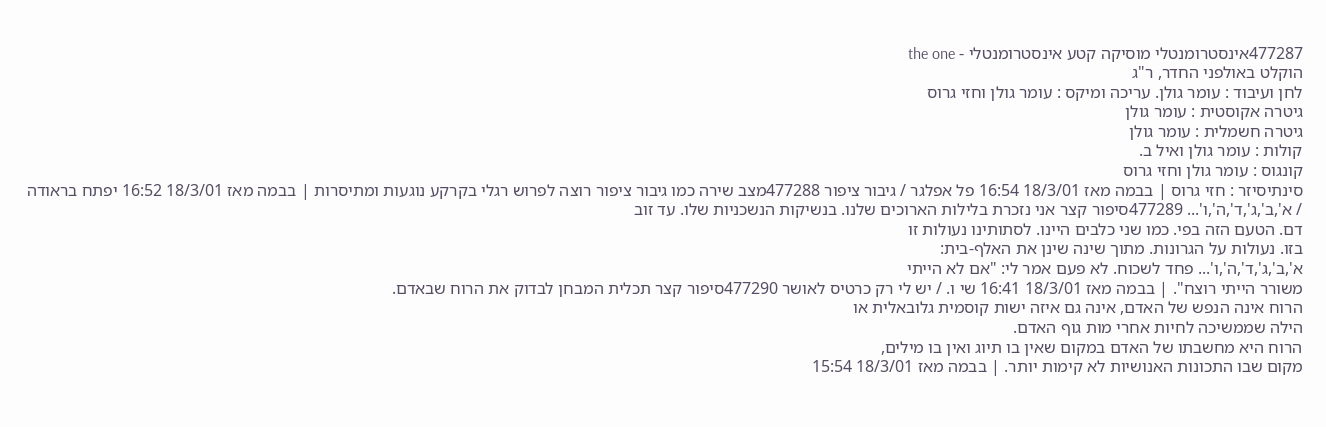477287אינסטרומנטלי מוסיקה קטע אינסטרומנטלי - the one
הוקלט באולפני החדר, ר"ג
לחן ועיבוד : עומר גולן. עריכה ומיקס : עומר גולן וחזי גרוס
גיטרה אקוסטית : עומר גולן
גיטרה חשמלית : עומר גולן
קולות : עומר גולן ואיל ב.
קונגוס : עומר גולן וחזי גרוס
סינתיסיזר : חזי גרוס | בבמה מאז 18/3/01 16:54 פל אפלגר / גיבור ציפור 477288מצב שירה כמו גיבור ציפור רוצה לפרוש רגלי בקרקע נוגעות ומתיסרות | בבמה מאז 18/3/01 16:52 יפתח בראודה / א',ב',ג',ד',ה',ו'... 477289סיפור קצר אני נזכרת בלילות הארוכים שלנו. בנשיקות הנשכניות שלו. עד זוב
דם. הטעם הזה בפי. כמו שני כלבים היינו. לסתותינו נעולות זו
בזו. נעולות על הגרונות. מתוך שינה שינן את האלף-בית:
א',ב',ג',ד',ה',ו'... פחד לשכוח. לא פעם אמר לי: "אם לא הייתי
משורר הייתי רוצח". | בבמה מאז 18/3/01 16:41 שי ו. / יש לי רק כרטיס לאושר 477290סיפור קצר תכלית המבחן לבדוק את הרוח שבאדם.
הרוח אינה הנפש של האדם, אינה גם איזה ישות קוסמית גלובאלית או
הילה שממשיכה לחיות אחרי מות גוף האדם.
הרוח היא מחשבתו של האדם במקום שאין בו תיוג ואין בו מילים,
מקום שבו התכונות האנושיות לא קימות יותר. | בבמה מאז 18/3/01 15:54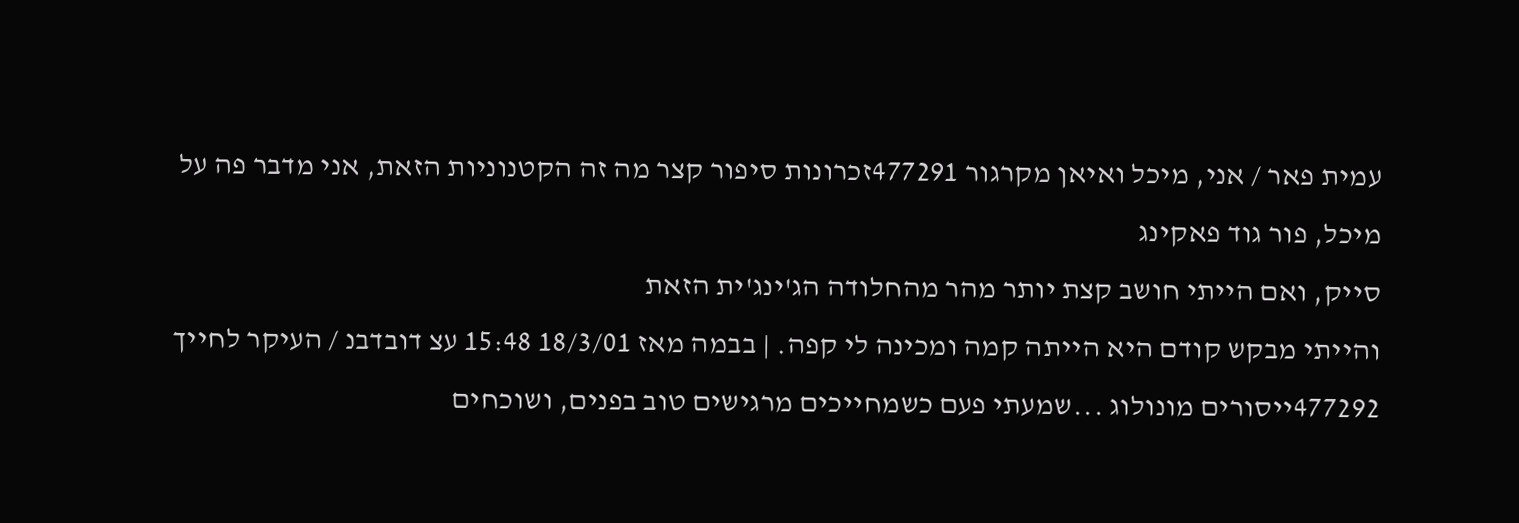עמית פאר / אני, מיכל ואיאן מקרגור 477291זכרונות סיפור קצר מה זה הקטנוניות הזאת, אני מדבר פה על מיכל, פור גוד פאקינג
סייק, ואם הייתי חושב קצת יותר מהר מהחלודה הג'ינג'ית הזאת
והייתי מבקש קודם היא הייתה קמה ומכינה לי קפה. | בבמה מאז 18/3/01 15:48 עצ דובדבנ / העיקר לחייך 477292ייסורים מונולוג ...שמעתי פעם כשמחייכים מרגישים טוב בפנים, ושוכחים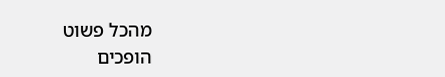מהכל פשוט
הופכים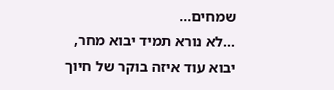שמחים...
...לא נורא תמיד יבוא מחר, יבוא עוד איזה בוקר של חיוך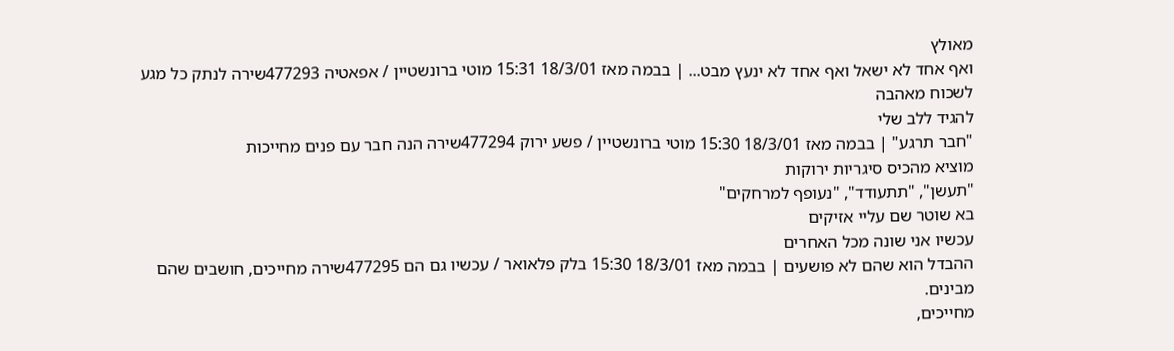מאולץ
ואף אחד לא ישאל ואף אחד לא ינעץ מבט... | בבמה מאז 18/3/01 15:31 מוטי ברונשטיין / אפאטיה 477293שירה לנתק כל מגע
לשכוח מאהבה
להגיד ללב שלי
"חבר תרגע" | בבמה מאז 18/3/01 15:30 מוטי ברונשטיין / פשע ירוק 477294שירה הנה חבר עם פנים מחייכות
מוציא מהכיס סיגריות ירוקות
"תעשן", "תתעודד", "נעופף למרחקים"
בא שוטר שם עליי אזיקים
עכשיו אני שונה מכל האחרים
ההבדל הוא שהם לא פושעים | בבמה מאז 18/3/01 15:30 בלק פלאואר / עכשיו גם הם 477295שירה מחייכים, חושבים שהם מבינים.
מחייכים,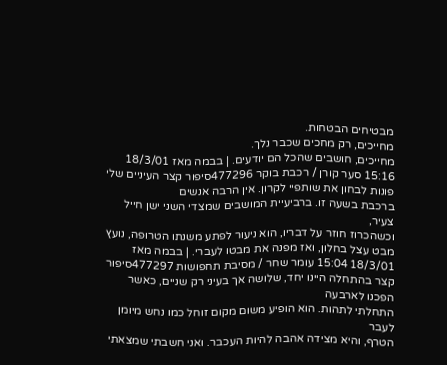מבטיחים הבטחות.
מחייכים, רק מחכים שכבר נלך.
מחייכים, חושבים שהכל הם יודעים. | בבמה מאז 18/3/01 15:16 סער קורן / רכבת בוקר 477296סיפור קצר העיניים שלי פונות לבחון את שותפיי לקרון. אין הרבה אנשים
ברכבת בשעה זו. ברביעיית המושבים שמצדי השני ישן חייל צעיר,
וכשהכרוז חוזר על דבריו, הוא ניעור לפתע משנתו הטרופה, נועץ
מבט עצל בחלון, ואז מפנה את מבטו לעברי. | בבמה מאז 18/3/01 15:04 עומר שחר / מסיבת תחפושות 477297סיפור קצר בהתחלה היינו יחד, שלושה אך בעיני רק שניים, כאשר הפכנו לארבעה
התחלתי לתהות. הוא הופיע משום מקום זוחל כמו נחש מיומן לעבר
הטרף, והיא מצידה אהבה להיות העכבר. ואני חשבתי שמצאתי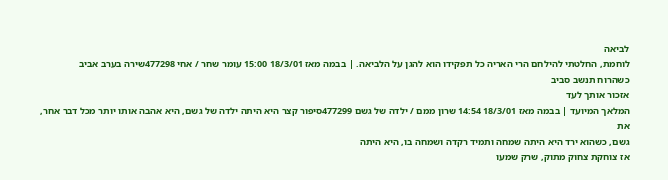לביאה
לוחמת, החלטתי להילחם הרי האריה כל תפקידו הוא להגן על הלביאה. | בבמה מאז 18/3/01 15:00 עומר שחר / אחי 477298שירה בערב אביב
כשהרוח תנשב סביב
אזכור אותך לעד
המלאך המיועד | בבמה מאז 18/3/01 14:54 שרון ממם / ילדה של גשם 477299סיפור קצר היא היתה ילדה של גשם, היא אהבה אותו יותר מכל דבר אחר, את
גשם, כשהוא ירד היא היתה שמחה ותמיד רקדה ושמחה בו, היא היתה
אז צוחקת צחוק מתוק, שרק שמעו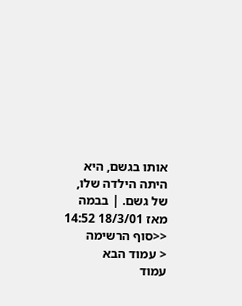אותו בגשם, היא היתה הילדה שלו,
של גשם. | בבמה מאז 18/3/01 14:52
<<סוף הרשימה
< עמוד הבא
עמוד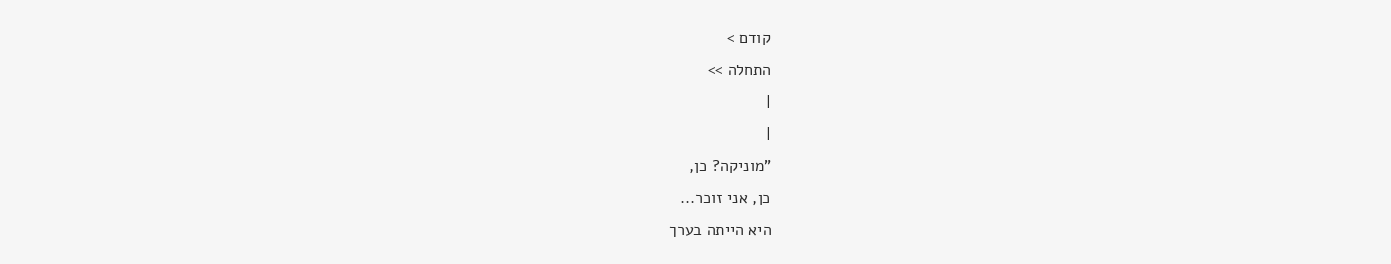קודם >
התחלה >>
|
|
"מוניקה? כן,
כן, אני זוכר...
היא הייתה בערך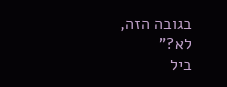בגובה הזה,
לא?"
ביל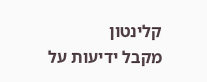קלינטון
מקבל ידיעות על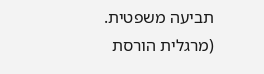תביעה משפטית.
(מרגלית הורסת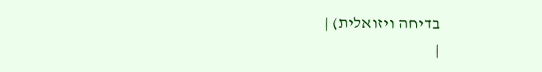בדיחה ויזואלית) |
|